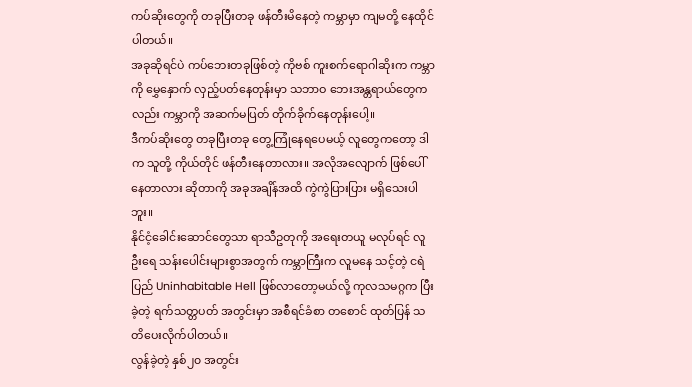ကပ်ဆိုးတွေကို တခုပြီးတခု ဖန်တီးမိနေတဲ့ ကမ္ဘာမှာ ကျမတို့ နေထိုင်ပါတယ်။
အခုဆိုရင်ပဲ ကပ်ဘေးတခုဖြစ်တဲ့ ကိုဗစ် ကူးစက်ရောဂါဆိုးက ကမ္ဘာကို မွှေနှောက် လှည့်ပတ်နေတုန်းမှာ သဘာဝ ဘေးအန္တရာယ်တွေကလည်း ကမ္ဘာကို အဆက်မပြတ် တိုက်ခိုက်နေတုန်းပေါ့။
ဒီကပ်ဆိုးတွေ တခုပြီးတခု တွေ့ကြုံနေရပေမယ့် လူတွေကတော့ ဒါက သူတို့ ကိုယ်တိုင် ဖန်တီးနေတာလား။ အလိုအလျောက် ဖြစ်ပေါ်နေတာလား ဆိုတာကို အခုအချိန်အထိ ကွဲကွဲပြားပြား မရှိသေးပါဘူး။
နိုင်ငံ့ခေါင်းဆောင်တွေသာ ရာသီဥတုကို အရေးတယူ မလုပ်ရင် လူဦးရေ သန်းပေါင်းများစွာအတွက် ကမ္ဘာကြီးက လူမနေ သင့်တဲ့ ငရဲပြည် Uninhabitable Hell ဖြစ်လာတော့မယ်လို့ ကုလသမဂ္ဂက ပြီးခဲ့တဲ့ ရက်သတ္တပတ် အတွင်းမှာ အစီရင်ခံစာ တစောင် ထုတ်ပြန် သတိပေးလိုက်ပါတယ်။
လွန်ခဲ့တဲ့ နှစ်၂၀ အတွင်း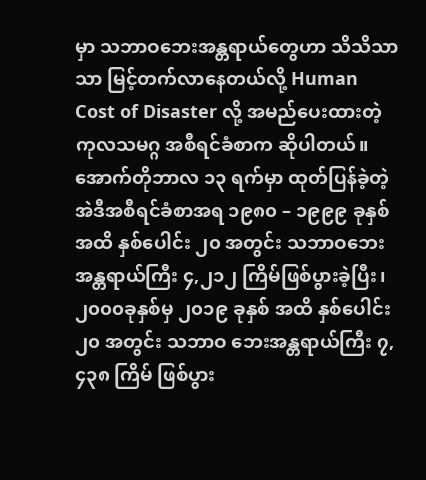မှာ သဘာဝဘေးအန္တရာယ်တွေဟာ သိသိသာသာ မြင့်တက်လာနေတယ်လို့ Human Cost of Disaster လို့ အမည်ပေးထားတဲ့ ကုလသမဂ္ဂ အစီရင်ခံစာက ဆိုပါတယ်။
အောက်တိုဘာလ ၁၃ ရက်မှာ ထုတ်ပြန်ခဲ့တဲ့ အဲဒီအစီရင်ခံစာအရ ၁၉၈၀ – ၁၉၉၉ ခုနှစ်အထိ နှစ်ပေါင်း ၂၀ အတွင်း သဘာဝဘေးအန္တရာယ်ကြီး ၄,၂၁၂ ကြိမ်ဖြစ်ပွားခဲ့ပြီး၊ ၂၀၀၀ခုနှစ်မှ ၂၀၁၉ ခုနှစ် အထိ နှစ်ပေါင်း ၂၀ အတွင်း သဘာဝ ဘေးအန္တရာယ်ကြီး ၇,၄၃၈ ကြိမ် ဖြစ်ပွား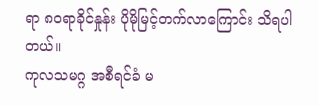ရာ ၈၀ရာခိုင်နှုန်း ပိုမိုမြင့်တက်လာကြောင်း သိရပါတယ်။
ကုလသမဂ္ဂ အစီရင်ခံ မ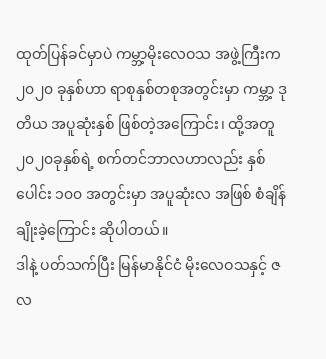ထုတ်ပြန်ခင်မှာပဲ ကမ္ဘာ့မိုးလေဝသ အဖွဲ့ကြီးက ၂၀၂၀ ခုနှစ်ဟာ ရာစုနှစ်တစုအတွင်းမှာ ကမ္ဘာ့ ဒုတိယ အပူဆုံးနှစ် ဖြစ်တဲ့အကြောင်း၊ ထို့အတူ ၂၀၂၀ခုနှစ်ရဲ့ စက်တင်ဘာလဟာလည်း နှစ်ပေါင်း ၁၀၀ အတွင်းမှာ အပူဆုံးလ အဖြစ် စံချိန် ချိုးခဲ့ကြောင်း ဆိုပါတယ်။
ဒါနဲ့ ပတ်သက်ပြီး မြန်မာနိုင်ငံ မိုးလေဝသနှင့် ဇလ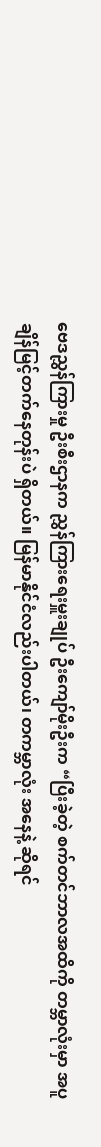ဗေဒညွှန်ကြားမှု ဦးစီးဌာနက ညွှန်ကြားရေးမှူးချုပ် ဦးကျော်မိုးဦးက “ပြီးခဲ့တဲ့ စက်တင်ဘာလအထိကို တမ္ဘာလုံးမှာ အပူချိန်မြင့်တက်နေတုန်းပဲ ရှိတယ်။ မြန်မာနိုင်ငံလည်းပါတယ်၊ တကမ္ဘာလုံး အနေနဲ့ ဆိုရင်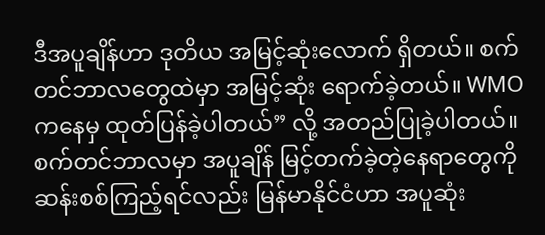ဒီအပူချိန်ဟာ ဒုတိယ အမြင့်ဆုံးလောက် ရှိတယ်။ စက်တင်ဘာလတွေထဲမှာ အမြင့်ဆုံး ရောက်ခဲ့တယ်။ WMO ကနေမှ ထုတ်ပြန်ခဲ့ပါတယ်” လို့ အတည်ပြုခဲ့ပါတယ်။
စက်တင်ဘာလမှာ အပူချိန် မြင့်တက်ခဲ့တဲ့နေရာတွေကို ဆန်းစစ်ကြည့်ရင်လည်း မြန်မာနိုင်ငံဟာ အပူဆုံး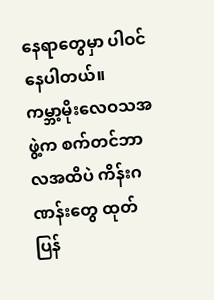နေရာတွေမှာ ပါဝင်နေပါတယ်။
ကမ္ဘာ့မိုးလေဝသအဖွဲ့က စက်တင်ဘာလအထိပဲ ကိန်းဂဏန်းတွေ ထုတ်ပြန်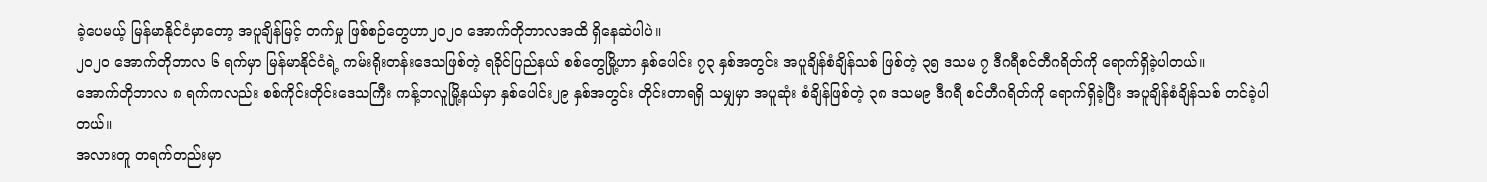ခဲ့ပေမယ့် မြန်မာနိုင်ငံမှာတော့ အပူချိန်မြင့် တက်မှု ဖြစ်စဉ်တွေဟာ၂၀၂၀ အောက်တိုဘာလအထိ ရှိနေဆဲပါပဲ။
၂၀၂၀ အောက်တိုဘာလ ၆ ရက်မှာ မြန်မာနိုင်ငံရဲ့ ကမ်းရိုးတန်းဒေသဖြစ်တဲ့ ရခိုင်ပြည်နယ် စစ်တွေမြို့ဟာ နှစ်ပေါင်း ၇၃ နှစ်အတွင်း အပူချိန်စံချိန်သစ် ဖြစ်တဲ့ ၃၅ ဒသမ ၇ ဒီဂရီစင်တီဂရိတ်ကို ရောက်ရှိခဲ့ပါတယ်။
အောက်တိုဘာလ ၈ ရက်ကလည်း စစ်ကိုင်းတိုင်းဒေသကြီး ကန့်ဘလူမြို့နယ်မှာ နှစ်ပေါင်း၂၉ နှစ်အတွင်း တိုင်းတာရရှိ သမျှမှာ အပူဆုံး စံချိန်ဖြစ်တဲ့ ၃၈ ဒသမ၉ ဒီဂရီ စင်တီဂရိတ်ကို ရောက်ရှိခဲ့ပြီး အပူချိန်စံချိန်သစ် တင်ခဲ့ပါတယ်။
အလားတူ တရက်တည်းမှာ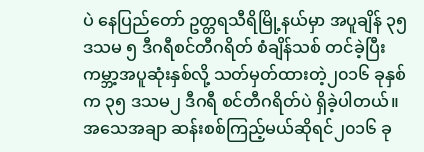ပဲ နေပြည်တော် ဥတ္တရသီရိမြို့နယ်မှာ အပူချိန် ၃၅ ဒသမ ၅ ဒီဂရီစင်တီဂရိတ် စံချိန်သစ် တင်ခဲ့ပြီး ကမ္ဘာ့အပူဆုံးနှစ်လို့ သတ်မှတ်ထားတဲ့၂၀၁၆ ခုနှစ်က ၃၅ ဒသမ၂ ဒီဂရီ စင်တီဂရိတ်ပဲ ရှိခဲ့ပါတယ်။
အသေအချာ ဆန်းစစ်ကြည့်မယ်ဆိုရင်၂၀၁၆ ခု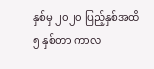နှစ်မှ ၂၀၂၀ ပြည့်နှစ်အထိ ၅ နှစ်တာ ကာလ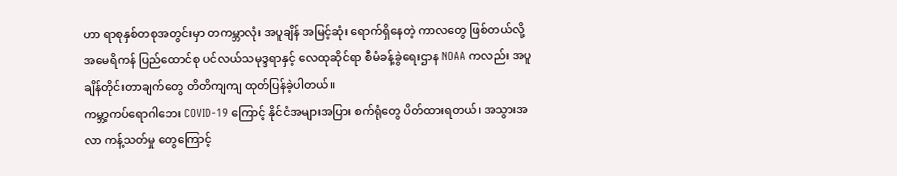ဟာ ရာစုနှစ်တစုအတွင်းမှာ တကမ္ဘာလုံး အပူချိန် အမြင့်ဆုံး ရောက်ရှိနေတဲ့ ကာလတွေ ဖြစ်တယ်လို့ အမေရိကန် ပြည်ထောင်စု ပင်လယ်သမုဒ္ဒရာနှင့် လေထုဆိုင်ရာ စီမံခန့်ခွဲရေးဌာန NOAA ကလည်း အပူချိန်တိုင်းတာချက်တွေ တိတိကျကျ ထုတ်ပြန်ခဲ့ပါတယ်။
ကမ္ဘာ့ကပ်ရောဂါဘေး COVID-19 ကြောင့် နိုင်ငံအများအပြား စက်ရုံတွေ ပိတ်ထားရတယ်၊ အသွားအလာ ကန့်သတ်မှု တွေကြောင့်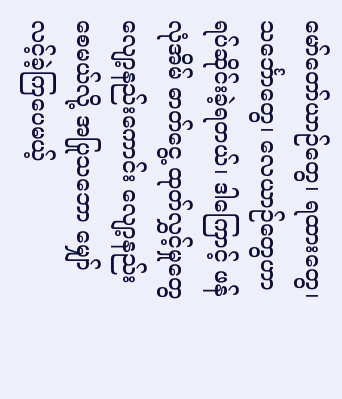မော်တော်ယာဉ်တွေ၊ ရထားတွေ၊ သင်္ဘောတွေ၊ လေယာဉ်တွေဟာ ရပ်ဆိုင်းခဲ့ရတယ်၊ ဒါကြောင့် ဖန်လုံအိမ် ဓာတ်ငွေ့ ထုတ်လွှင့်မှုတွေ လျော့နည်းကောင်း လျော့နည်းစေမယ်လို့ အပြုသဘော မျှော်လင့်ခဲ့ကြပေမယ့်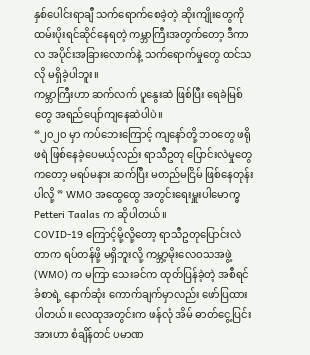နှစ်ပေါင်းရာချီ သက်ရောက်စေခဲ့တဲ့ ဆိုးကျိုးတွေကို ထမ်းပိုးရင်ဆိုင်နေရတဲ့ ကမ္ဘာကြီးအတွက်တော့ ဒီကာလ အပိုင်းအခြားလောက်နဲ့ သက်ရောက်မှုတွေ ထင်သလို မရှိခဲ့ပါဘူး။
ကမ္ဘာကြီးဟာ ဆက်လက် ပူနွေးဆဲ ဖြစ်ပြီး ရေခဲမြစ်တွေ အရည်ပျော်ကျနေဆဲပါပဲ။
“၂၀၂၀ မှာ ကပ်ဘေးကြောင့် ကျနော်တို့ ဘဝတွေ ဖရိုဖရဲ ဖြစ်နေခဲ့ပေမယ့်လည်း ရာသီဥတု ပြောင်းလဲမှုတွေကတော့ မရပ်မနား ဆက်ပြီး မတည်မငြိမ် ဖြစ်နေတုန်းပါလို့ ” WMO အထွေထွေ အတွင်းရေးမှူးပါမောက္ခ Petteri Taalas က ဆိုပါတယ်။
COVID-19 ကြောင့်မို့လို့တော့ ရာသီဥတုပြောင်းလဲတာက ရပ်တန်ဖို့ မရှိဘူးလို့ ကမ္ဘာ့မိုးလေဝသအဖွဲ့ (WMO) က မကြာ သေးခင်က ထုတ်ပြန်ခဲ့တဲ့ အစီရင်ခံစာရဲ့ နောက်ဆုံး ကောက်ချက်မှာလည်း ဖော်ပြထားပါတယ်။ လေထုအတွင်းက ဖန်လုံ အိမ် ဓာတ်ငွေ့ပြင်းအားဟာ စံချိန်တင် ပမာဏ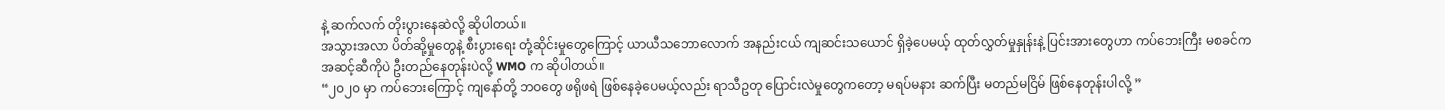နဲ့ ဆက်လက် တိုးပွားနေဆဲလို့ ဆိုပါတယ်။
အသွားအလာ ပိတ်ဆို့မှုတွေနဲ့ စီးပွားရေး တုံ့ဆိုင်းမှုတွေကြောင့် ယာယီသဘောလောက် အနည်းငယ် ကျဆင်းသယောင် ရှိခဲ့ပေမယ့် ထုတ်လွှတ်မှုနှုန်းနဲ့ ပြင်းအားတွေဟာ ကပ်ဘေးကြီး မစခင်က အဆင့်ဆီကိုပဲ ဦးတည်နေတုန်းပဲလို့ WMO က ဆိုပါတယ်။
“၂၀၂၀ မှာ ကပ်ဘေးကြောင့် ကျနော်တို့ ဘဝတွေ ဖရိုဖရဲ ဖြစ်နေခဲ့ပေမယ့်လည်း ရာသီဥတု ပြောင်းလဲမှုတွေကတော့ မရပ်မနား ဆက်ပြီး မတည်မငြိမ် ဖြစ်နေတုန်းပါလို့ ”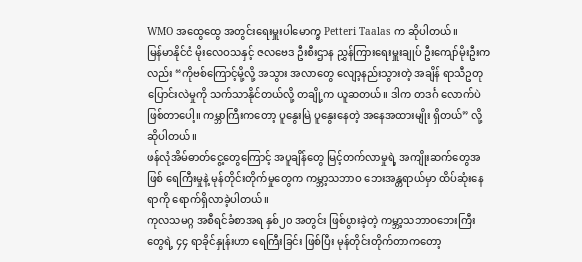WMO အထွေထွေ အတွင်းရေးမှူးပါမောက္ခ Petteri Taalas က ဆိုပါတယ်။
မြန်မာနိုင်ငံ မိုးလေဝသနှင့် ဇလဗေဒ ဦးစီးဌာန ညွှန်ကြားရေးမှူးချုပ် ဦးကျော်မိုးဦးကလည်း “ကိုဗစ်ကြောင့်မို့လို့ အသွား အလာတွေ လျော့နည်းသွားတဲ့ အချိန် ရာသီဥတုပြောင်းလဲမှုကို သက်သာနိုင်တယ်လို့ တချို့က ယူဆတယ်။ ဒါက တဒင်္ဂ လောက်ပဲ ဖြစ်တာပေါ့။ ကမ္ဘာကြီးကတော့ ပူနွေးမြဲ ပူနွေးနေတဲ့ အနေအထားမျိုး ရှိတယ်” လို့ ဆိုပါတယ်။
ဖန်လုံအိမ်ဓာတ်ငွေ့တွေကြောင့် အပူချိန်တွေ မြင့်တက်လာမှုရဲ့ အကျိုးဆက်တွေအဖြစ် ရေကြီးမှုနဲ့ မုန်တိုင်းတိုက်မှုတွေက ကမ္ဘာ့သဘာဝ ဘေးအန္တရာယ်မှာ ထိပ်ဆုံးနေရာကို ရောက်ရှိလာခဲ့ပါတယ်။
ကုလသမဂ္ဂ အစီရင်ခံစာအရ နှစ်၂၀ အတွင်း ဖြစ်ပွားခဲ့တဲ့ ကမ္ဘာ့သဘာဝဘေးကြီးတွေရဲ့ ၄၄ ရာခိုင်နှုန်းဟာ ရေကြီးခြင်း ဖြစ်ပြီး မုန်တိုင်းတိုက်တာကတော့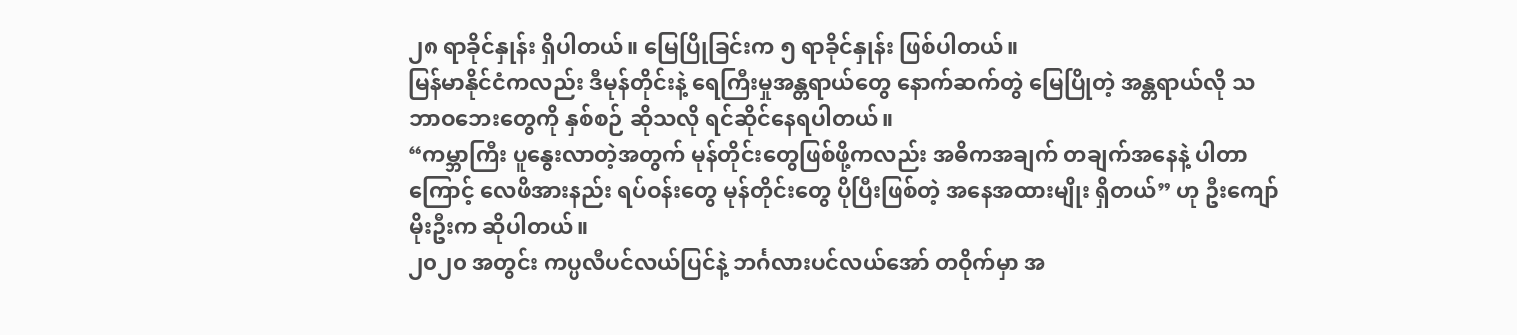၂၈ ရာခိုင်နှုန်း ရှိပါတယ်။ မြေပြိုခြင်းက ၅ ရာခိုင်နှုန်း ဖြစ်ပါတယ်။
မြန်မာနိုင်ငံကလည်း ဒီမုန်တိုင်းနဲ့ ရေကြီးမှုအန္တရာယ်တွေ နောက်ဆက်တွဲ မြေပြိုတဲ့ အန္တရာယ်လို သဘာဝဘေးတွေကို နှစ်စဉ် ဆိုသလို ရင်ဆိုင်နေရပါတယ်။
“ကမ္ဘာကြီး ပူနွေးလာတဲ့အတွက် မုန်တိုင်းတွေဖြစ်ဖို့ကလည်း အဓိကအချက် တချက်အနေနဲ့ ပါတာကြောင့် လေဖိအားနည်း ရပ်ဝန်းတွေ မုန်တိုင်းတွေ ပိုပြီးဖြစ်တဲ့ အနေအထားမျိုး ရှိတယ်” ဟု ဦးကျော်မိုးဦးက ဆိုပါတယ်။
၂၀၂၀ အတွင်း ကပ္ပလီပင်လယ်ပြင်နဲ့ ဘင်္ဂလားပင်လယ်အော် တဝိုက်မှာ အ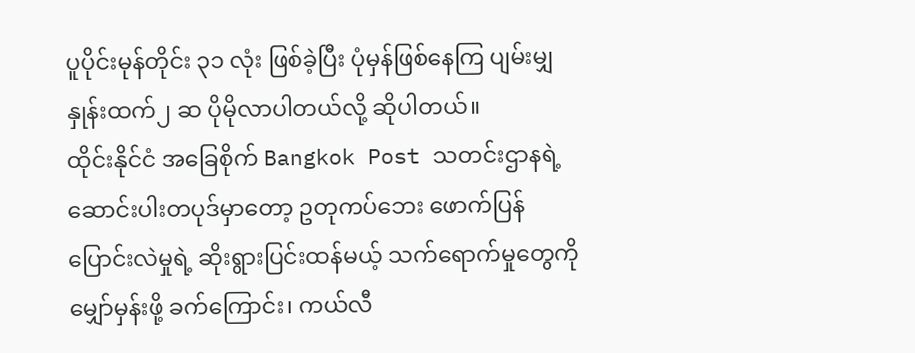ပူပိုင်းမုန်တိုင်း ၃၁ လုံး ဖြစ်ခဲ့ပြီး ပုံမှန်ဖြစ်နေကြ ပျမ်းမျှနှုန်းထက်၂ ဆ ပိုမိုလာပါတယ်လို့ ဆိုပါတယ်။
ထိုင်းနိုင်ငံ အခြေစိုက် Bangkok Post သတင်းဌာနရဲ့ ဆောင်းပါးတပုဒ်မှာတော့ ဥတုကပ်ဘေး ဖောက်ပြန် ပြောင်းလဲမှုရဲ့ ဆိုးရွားပြင်းထန်မယ့် သက်ရောက်မှုတွေကို မျှော်မှန်းဖို့ ခက်ကြောင်း၊ ကယ်လီ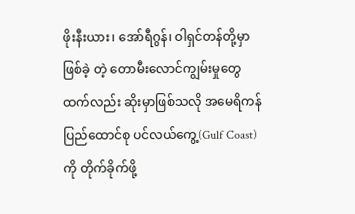ဖိုးနီးယား၊ အော်ရီဂွန်၊ ဝါရှင်တန်တို့မှာ ဖြစ်ခဲ့ တဲ့ တောမီးလောင်ကျွမ်းမှုတွေထက်လည်း ဆိုးမှာဖြစ်သလို အမေရိကန် ပြည်ထောင်စု ပင်လယ်ကွေ့(Gulf Coast) ကို တိုက်ခိုက်ဖို့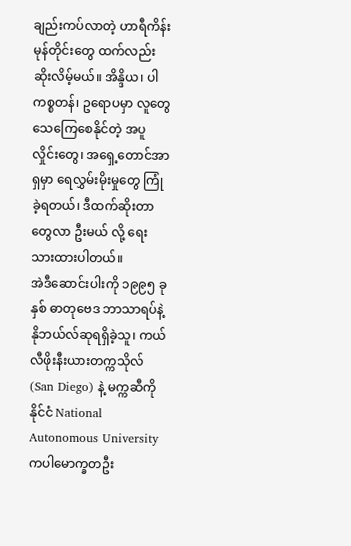ချည်းကပ်လာတဲ့ ဟာရီကိန်း မုန်တိုင်းတွေ ထက်လည်း ဆိုးလိမ့်မယ်။ အိန္ဒိယ၊ ပါကစ္စတန်၊ ဥရောပမှာ လူတွေ သေကြေစေနိုင်တဲ့ အပူလှိုင်းတွေ၊ အရှေ့တောင်အာရှမှာ ရေလွှမ်းမိုးမှုတွေ ကြုံခဲ့ရတယ်၊ ဒီထက်ဆိုးတာ တွေလာ ဦးမယ် လို့ ရေးသားထားပါတယ်။
အဲဒီဆောင်းပါးကို ၁၉၉၅ ခုနှစ် ဓာတုဗေဒ ဘာသာရပ်နဲ့ နိုဘယ်လ်ဆုရရှိခဲ့သူ၊ ကယ်လီဖိုးနီးယားတက္ကသိုလ် (San Diego) နဲ့ မက္ကဆီကိုနိုင်ငံ National Autonomous University ကပါမောက္ခတဦး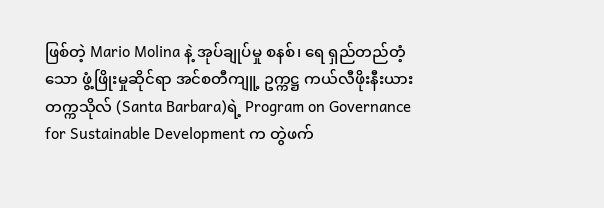ဖြစ်တဲ့ Mario Molina နဲ့ အုပ်ချုပ်မှု စနစ်၊ ရေ ရှည်တည်တံ့သော ဖွံ့ဖြိုးမှုဆိုင်ရာ အင်စတီကျူ့ ဥက္ကဋ္ဌ ကယ်လီဖိုးနီးယား တက္ကသိုလ် (Santa Barbara)ရဲ့ Program on Governance for Sustainable Development က တွဲဖက်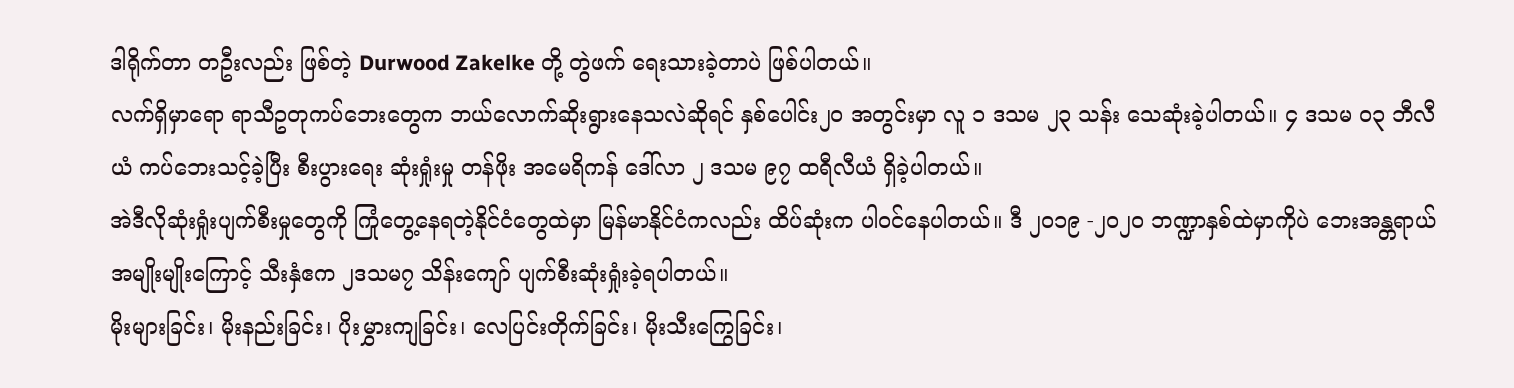ဒါရိုက်တာ တဦးလည်း ဖြစ်တဲ့ Durwood Zakelke တို့ တွဲဖက် ရေးသားခဲ့တာပဲ ဖြစ်ပါတယ်။
လက်ရှိမှာရော ရာသီဥတုကပ်ဘေးတွေက ဘယ်လောက်ဆိုးရွားနေသလဲဆိုရင် နှစ်ပေါင်း၂၀ အတွင်းမှာ လူ ၁ ဒသမ ၂၃ သန်း သေဆုံးခဲ့ပါတယ်။ ၄ ဒသမ ၀၃ ဘီလီယံ ကပ်ဘေးသင့်ခဲ့ပြီး စီးပွားရေး ဆုံးရှုံးမှု တန်ဖိုး အမေရိကန် ဒေါ်လာ ၂ ဒသမ ၉၇ ထရီလီယံ ရှိခဲ့ပါတယ်။
အဲဒီလိုဆုံးရှုံးပျက်စီးမှုတွေကို ကြုံတွေ့နေရတဲ့နိုင်ငံတွေထဲမှာ မြန်မာနိုင်ငံကလည်း ထိပ်ဆုံးက ပါဝင်နေပါတယ်။ ဒီ ၂၀၁၉ -၂၀၂၀ ဘဏ္ဍာနှစ်ထဲမှာကိုပဲ ဘေးအန္တရာယ်အမျိုးမျိုးကြောင့် သီးနှံဧက ၂ဒသမ၇ သိန်းကျော် ပျက်စီးဆုံးရှုံးခဲ့ရပါတယ်။
မိုးများခြင်း၊ မိုးနည်းခြင်း၊ ပိုးမွှားကျခြင်း၊ လေပြင်းတိုက်ခြင်း၊ မိုးသီးကြွေခြင်း၊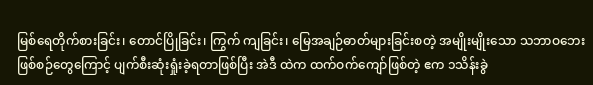မြစ်ရေတိုက်စားခြင်း၊ တောင်ပြိုခြင်း၊ ကြွက် ကျခြင်း၊ မြေအချဉ်ဓာတ်များခြင်းစတဲ့ အမျိုးမျိုးသော သဘာဝဘေးဖြစ်စဉ်တွေကြောင့် ပျက်စီးဆုံးရှုံးခဲ့ရတာဖြစ်ပြီး အဲဒီ ထဲက ထက်ဝက်ကျော်ဖြစ်တဲ့ ဧက ၁သိန်းခွဲ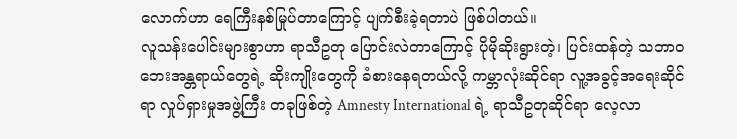လောက်ဟာ ရေကြီးနစ်မြုပ်တာကြောင့် ပျက်စီးခဲ့ရတာပဲ ဖြစ်ပါတယ်။
လူသန်းပေါင်းများစွာဟာ ရာသီဥတု ပြောင်းလဲတာကြောင့် ပိုမိုဆိုးရွားတဲ့၊ ပြင်းထန်တဲ့ သဘာဝဘေးအန္တရာယ်တွေရဲ့ ဆိုးကျိုးတွေကို ခံစားနေရတယ်လို့ ကမ္ဘာလုံးဆိုင်ရာ လူ့အခွင့်အရေးဆိုင်ရာ လှုပ်ရှားမှုအဖွဲ့ကြီး တခုဖြစ်တဲ့ Amnesty International ရဲ့ ရာသီဥတုဆိုင်ရာ လေ့လာ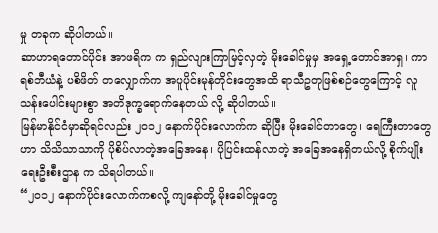မှု တခုက ဆိုပါတယ်။
ဆာဟာရတောင်ပိုင်း အာဖရိက က ရှည်လျားကြာမြင့်လှတဲ့ မိုးခေါင်မှုမှ အရှေ့တောင်အာရှ၊ ကာရစ်ဘီယံနဲ့ ပစိဖိတ် တလျှောက်က အပူပိုင်းမုန်တိုင်းတွေအထိ ရာသီဥတုဖြစ်စဉ်တွေကြောင့် လူသန်းပေါင်းများစွာ အတိဒုက္ခရောက်နေတယ် လို့ ဆိုပါတယ်။
မြန်မာနိုင်ငံမှာဆိုရင်လည်း ၂၀၁၂ နောက်ပိုင်းလောက်က ဆိုပြီး မိုးခေါင်တာတွေ၊ ရေကြီးတာတွေဟာ သိသိသာသာကို ပိုစိပ်လာတဲ့အခြေအနေ၊ ပိုပြင်းထန်လာတဲ့ အခြေအနေရှိတယ်လို့ စိုက်ပျိုးရေးဦးစီးဌာန က သိရပါတယ်။
“၂၀၁၂ နောက်ပိုင်းလောက်ကစလို့ ကျနော်တို့ မိုးခေါင်မှုတွေ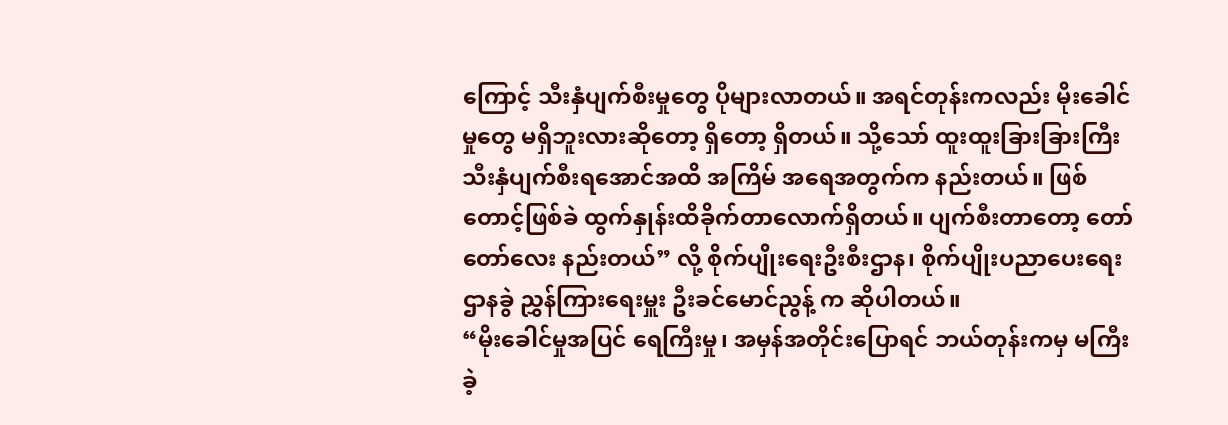ကြောင့် သီးနှံပျက်စီးမှုတွေ ပိုများလာတယ်။ အရင်တုန်းကလည်း မိုးခေါင်မှုတွေ မရှိဘူးလားဆိုတော့ ရှိတော့ ရှိတယ်။ သို့သော် ထူးထူးခြားခြားကြီး သီးနှံပျက်စီးရအောင်အထိ အကြိမ် အရေအတွက်က နည်းတယ်။ ဖြစ်တောင့်ဖြစ်ခဲ ထွက်နှုန်းထိခိုက်တာလောက်ရှိတယ်။ ပျက်စီးတာတော့ တော်တော်လေး နည်းတယ်” လို့ စိုက်ပျိုးရေးဦးစီးဌာန၊ စိုက်ပျိုးပညာပေးရေးဌာနခွဲ ညွှန်ကြားရေးမှူး ဦးခင်မောင်ညွန့် က ဆိုပါတယ်။
“မိုးခေါင်မှုအပြင် ရေကြီးမှု၊ အမှန်အတိုင်းပြောရင် ဘယ်တုန်းကမှ မကြီးခဲ့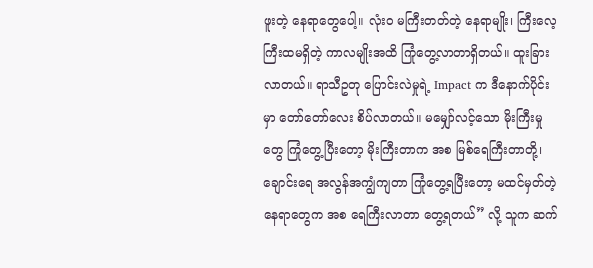ဖူးတဲ့ နေရာတွေပေါ့။ လုံးဝ မကြီးတတ်တဲ့ နေရာမျိုး၊ ကြီးလေ့ကြီးထမရှိတဲ့ ကာလမျိုးအထိ ကြုံတွေ့လာတာရှိတယ်။ ထူးခြားလာတယ်။ ရာသီဥတု ပြောင်းလဲမှုရဲ့ Impact က ဒီနောက်ပိုင်းမှာ တော်တော်လေး စိပ်လာတယ်။ မမျှော်လင့်သော မိုးကြီးမှုတွေ ကြုံတွေ့ပြီးတော့ မိုးကြီးတာက အစ မြစ်ရေကြီးတာတို့၊ ချောင်းရေ အလွန်အကျွံကျတာ ကြုံတွေ့ရပြီးတော့ မထင်မှတ်တဲ့ နေရာတွေက အစ ရေကြီးလာတာ တွေ့ရတယ်” လို့ သူက ဆက်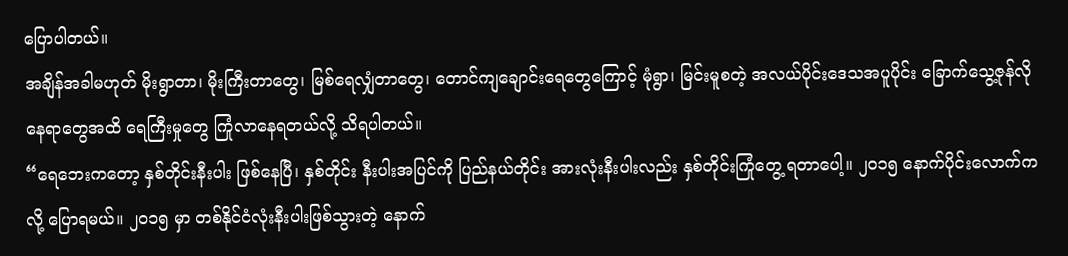ပြောပါတယ်။
အချိန်အခါမဟုတ် မိုးရွာတာ၊ မိုးကြီးတာတွေ၊ မြစ်ရေလျှံတာတွေ၊ တောင်ကျချောင်းရေတွေကြောင့် မုံရွာ၊ မြင်းမူစတဲ့ အလယ်ပိုင်းဒေသအပူပိုင်း ခြောက်သွေ့ဇုန်လိုနေရာတွေအထိ ရေကြီးမှုတွေ ကြုံလာနေရတယ်လို့ သိရပါတယ်။
“ရေဘေးကတော့ နှစ်တိုင်းနီးပါး ဖြစ်နေပြီ၊ နှစ်တိုင်း နီးပါးအပြင်ကို ပြည်နယ်တိုင်း အားလုံးနီးပါးလည်း နှစ်တိုင်းကြုံတွေ့ ရတာပေါ့။ ၂၀၁၅ နောက်ပိုင်းလောက်ကလို့ ပြောရမယ်။ ၂၀၁၅ မှာ တစ်နိုင်ငံလုံးနီးပါးဖြစ်သွားတဲ့ နောက်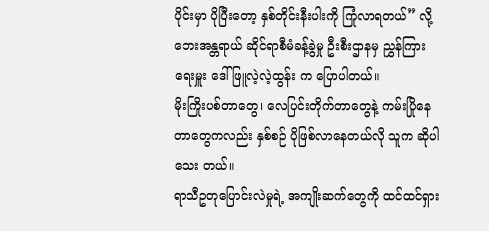ပိုင်းမှာ ပိုပြီးတော့ နှစ်တိုင်းနီးပါးကို ကြုံလာရတယ်” လို့ ဘေးအန္တရာယ် ဆိုင်ရာစီမံခန့်ခွဲမှု ဦးစီးဌာနမှ ညွှန်ကြားရေးမှူး ဒေါ်ဖြူလဲ့လဲ့ထွန်း က ပြောပါတယ်။
မိုးကြိုးပစ်တာတွေ၊ လေပြင်းတိုက်တာတွေနဲ့ ကမ်းပြိုနေတာတွေကလည်း နှစ်စဉ် ပိုဖြစ်လာနေတယ်လို သူက ဆိုပါသေး တယ်။
ရာသီဥတုပြောင်းလဲမှုရဲ့ အကျိုးဆက်တွေကို ထင်ထင်ရှား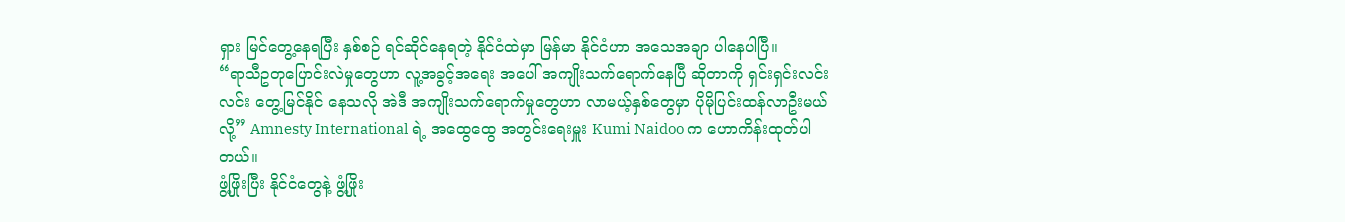ရှား မြင်တွေ့နေရပြီး နှစ်စဉ် ရင်ဆိုင်နေရတဲ့ နိုင်ငံထဲမှာ မြန်မာ နိုင်ငံဟာ အသေအချာ ပါနေပါပြီ။
“ရာသီဥတုပြောင်းလဲမှုတွေဟာ လူ့အခွင့်အရေး အပေါ် အကျိုးသက်ရောက်နေပြီ ဆိုတာကို ရှင်းရှင်းလင်းလင်း တွေ့မြင်နိုင် နေသလို အဲဒီ အကျိုးသက်ရောက်မှုတွေဟာ လာမယ့်နှစ်တွေမှာ ပိုမိုပြင်းထန်လာဦးမယ်လို့” Amnesty International ရဲ့ အထွေထွေ အတွင်းရေးမှူး Kumi Naidoo က ဟောကိန်းထုတ်ပါတယ်။
ဖွံ့ဖြိုးပြီး နိုင်ငံတွေနဲ့ ဖွံ့ဖြိုး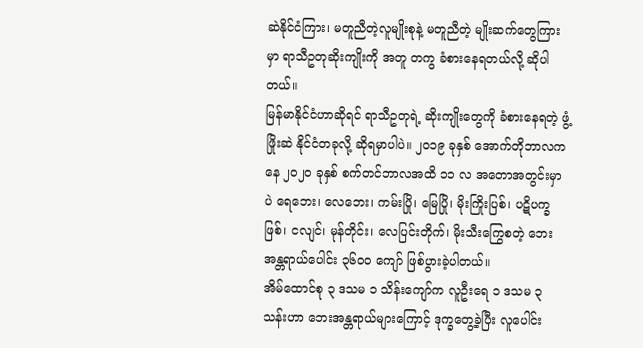ဆဲနိုင်ငံကြား၊ မတူညီတဲ့လူမျိုးစုနဲ့ မတူညီတဲ့ မျိုးဆက်တွေကြားမှာ ရာသီဥတုဆိုးကျိုးကို အတူ တကွ ခံစားနေရတယ်လို့ ဆိုပါတယ်။
မြန်မာနိုင်ငံဟာဆိုရင် ရာသီဥတုရဲ့ ဆိုးကျိုးတွေကို ခံစားနေရတဲ့ ဖွံ့ဖြိုးဆဲ နိုင်ငံတခုလို့ ဆိုရမှာပါပဲ။ ၂၀၁၉ ခုနှစ် အောက်တိုဘာလကနေ ၂၀၂၀ ခုနှစ် စက်တင်ဘာလအထိ ၁၁ လ အတောအတွင်းမှာပဲ ရေဘေး၊ လေဘေး၊ ကမ်းပြို၊ မြေပြို၊ မိုးကြိုးပြစ်၊ ပဋိပက္ခဖြစ်၊ ငလျင်၊ မုန်တိုင်း၊ လေပြင်းတိုက်၊ မိုးသီးကြွေစတဲ့ ဘေးအန္တရာယ်ပေါင်း ၃၆၀၀ ကျော် ဖြစ်ပွားခဲ့ပါတယ်။
အိမ်ထောင်စု ၃ ဒသမ ၁ သိန်းကျော်က လူဦးရေ ၁ ဒသမ ၃ သန်းဟာ ဘေးအန္တရာယ်များကြောင့် ဒုက္ခတွေ့ခဲ့ပြီး လူပေါင်း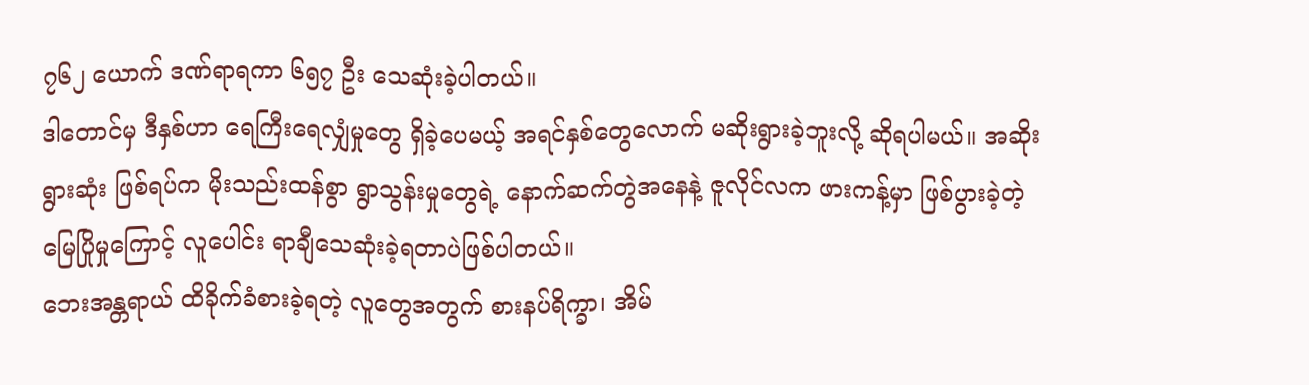၇၆၂ ယောက် ဒဏ်ရာရကာ ၆၅၇ ဦး သေဆုံးခဲ့ပါတယ်။
ဒါတောင်မှ ဒီနှစ်ဟာ ရေကြီးရေလျှံမှုတွေ ရှိခဲ့ပေမယ့် အရင်နှစ်တွေလောက် မဆိုးရွားခဲ့ဘူးလို့ ဆိုရပါမယ်။ အဆိုးရွားဆုံး ဖြစ်ရပ်က မိုးသည်းထန်စွာ ရွာသွန်းမှုတွေရဲ့ နောက်ဆက်တွဲအနေနဲ့ ဇူလိုင်လက ဖားကန့်မှာ ဖြစ်ပွားခဲ့တဲ့ မြေပြိုမှုကြောင့် လူပေါင်း ရာချီသေဆုံးခဲ့ရတာပဲဖြစ်ပါတယ်။
ဘေးအန္တရာယ် ထိခိုက်ခံစားခဲ့ရတဲ့ လူတွေအတွက် စားနပ်ရိက္ခာ၊ အိမ်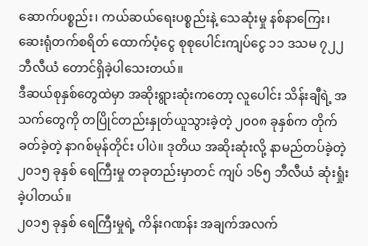ဆောက်ပစ္စည်း၊ ကယ်ဆယ်ရေးပစ္စည်းနဲ့ သေဆုံးမှု နစ်နာကြေး၊ ဆေးရုံတက်စရိတ် ထောက်ပံ့ငွေ စုစုပေါင်းကျပ်ငွေ ၁၁ ဒသမ ၇၂၂ ဘီလီယံ တောင်ရှိခဲ့ပါသေးတယ်။
ဒီဆယ်စုနှစ်တွေထဲမှာ အဆိုးရွားဆုံးကတော့ လူပေါင်း သိန်းချီရဲ့ အသက်တွေကို တပြိုင်တည်းနှုတ်ယူသွားခဲ့တဲ့ ၂၀၀၈ ခုနှစ်က တိုက်ခတ်ခဲ့တဲ့ နာဂစ်မုန်တိုင်း ပါပဲ။ ဒုတိယ အဆိုးဆုံးလို့ နာမည်တပ်ခဲ့တဲ့ ၂၀၁၅ ခုနှစ် ရေကြီးမှု တခုတည်းမှာတင် ကျပ် ၁၆၅ ဘီလီယံ ဆုံးရှုံးခဲ့ပါတယ်။
၂၀၁၅ ခုနှစ် ရေကြီးမှုရဲ့ ကိန်းဂဏန်း အချက်အလက်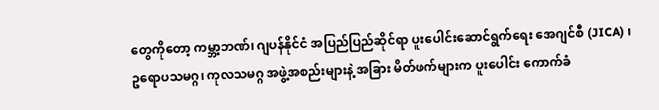တွေကိုတော့ ကမ္ဘာ့ဘဏ်၊ ဂျပန်နိုင်ငံ အပြည်ပြည်ဆိုင်ရာ ပူးပေါင်းဆောင်ရွက်ရေး အေဂျင်စီ (JICA) ၊ ဥရောပသမဂ္ဂ၊ ကုလသမဂ္ဂ အဖွဲ့အစည်းများနဲ့ အခြား မိတ်ဖက်များက ပူးပေါင်း ကောက်ခံ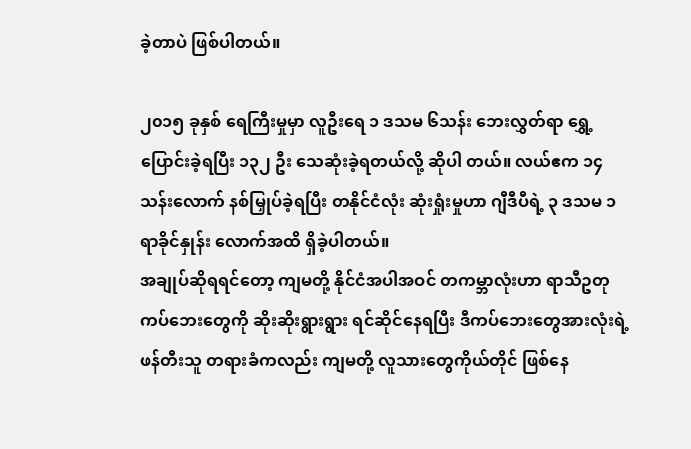ခဲ့တာပဲ ဖြစ်ပါတယ်။

၂၀၁၅ ခုနှစ် ရေကြီးမှုမှာ လူဦးရေ ၁ ဒသမ ၆သန်း ဘေးလွှတ်ရာ ရွှေ့ပြောင်းခဲ့ရပြီး ၁၃၂ ဦး သေဆုံးခဲ့ရတယ်လို့ ဆိုပါ တယ်။ လယ်ဧက ၁၄ သန်းလောက် နစ်မြှုပ်ခဲ့ရပြီး တနိုင်ငံလုံး ဆုံးရှုံးမှုဟာ ဂျီဒီပီရဲ့ ၃ ဒသမ ၁ ရာခိုင်နှုန်း လောက်အထိ ရှိခဲ့ပါတယ်။
အချုပ်ဆိုရရင်တော့ ကျမတို့ နိုင်ငံအပါအဝင် တကမ္ဘာလုံးဟာ ရာသီဥတု ကပ်ဘေးတွေကို ဆိုးဆိုးရွားရွား ရင်ဆိုင်နေရပြီး ဒီကပ်ဘေးတွေအားလုံးရဲ့ဖန်တီးသူ တရားခံကလည်း ကျမတို့ လူသားတွေကိုယ်တိုင် ဖြစ်နေ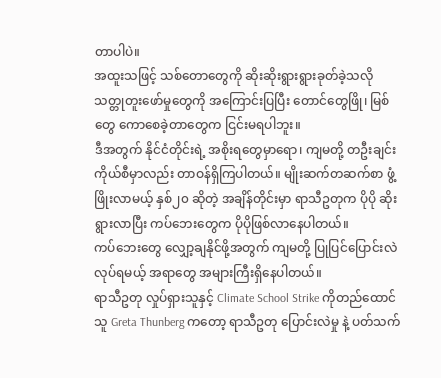တာပါပဲ။
အထူးသဖြင့် သစ်တောတွေကို ဆိုးဆိုးရွားရွားခုတ်ခဲ့သလို သတ္တုတူးဖော်မှုတွေကို အကြောင်းပြပြီး တောင်တွေဖြို၊ မြစ်တွေ ကောစေခဲ့တာတွေက ငြင်းမရပါဘူး။
ဒီအတွက် နိုင်ငံတိုင်းရဲ့ အစိုးရတွေမှာရော၊ ကျမတို့ တဦးချင်းကိုယ်စီမှာလည်း တာဝန်ရှိကြပါတယ်။ မျိုးဆက်တဆက်စာ ဖွံ့ဖြိုးလာမယ့် နှစ်၂၀ ဆိုတဲ့ အချိန်တိုင်းမှာ ရာသီဥတုက ပိုပို ဆိုးရွားလာပြီး ကပ်ဘေးတွေက ပိုပိုဖြစ်လာနေပါတယ်။
ကပ်ဘေးတွေ လျှော့ချနိုင်ဖို့အတွက် ကျမတို့ ပြုပြင်ပြောင်းလဲ လုပ်ရမယ့် အရာတွေ အများကြီးရှိနေပါတယ်။
ရာသီဥတု လှုပ်ရှားသူနှင့် Climate School Strike ကိုတည်ထောင်သူ Greta Thunberg ကတော့ ရာသီဥတု ပြောင်းလဲမှု နဲ့ ပတ်သက်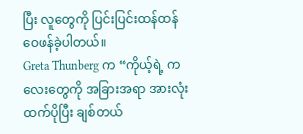ပြီး လူတွေကို ပြင်းပြင်းထန်ထန် ဝေဖန်ခဲ့ပါတယ်။
Greta Thunberg က “ကိုယ့်ရဲ့ ကလေးတွေကို အခြားအရာ အားလုံးထက်ပိုပြီး ချစ်တယ်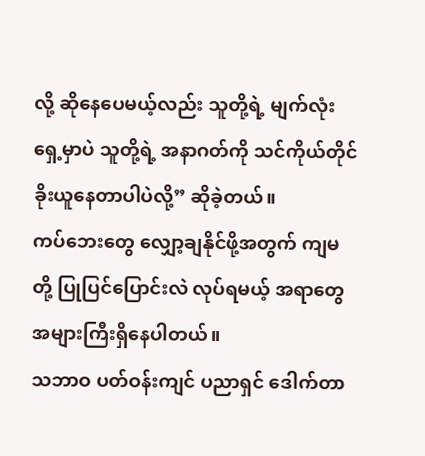လို့ ဆိုနေပေမယ့်လည်း သူတို့ရဲ့ မျက်လုံးရှေ့မှာပဲ သူတို့ရဲ့ အနာဂတ်ကို သင်ကိုယ်တိုင် ခိုးယူနေတာပါပဲလို့” ဆိုခဲ့တယ်။
ကပ်ဘေးတွေ လျှော့ချနိုင်ဖို့အတွက် ကျမတို့ ပြုပြင်ပြောင်းလဲ လုပ်ရမယ့် အရာတွေ အများကြီးရှိနေပါတယ်။
သဘာဝ ပတ်ဝန်းကျင် ပညာရှင် ဒေါက်တာ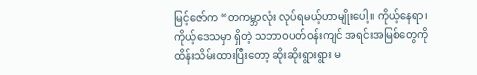မြင့်ဇော်က “တကမ္ဘာလုံး လုပ်ရမယ့်ဟာမျိုးပေါ့။ ကိုယ့်နေရာ၊ ကိုယ့်ဒေသမှာ ရှိတဲ့ သဘာဝပတ်ဝန်းကျင် အရင်းအမြစ်တွေကို ထိန်းသိမ်းထားပြီးတော့ ဆိုးဆိုးရွားရွား မ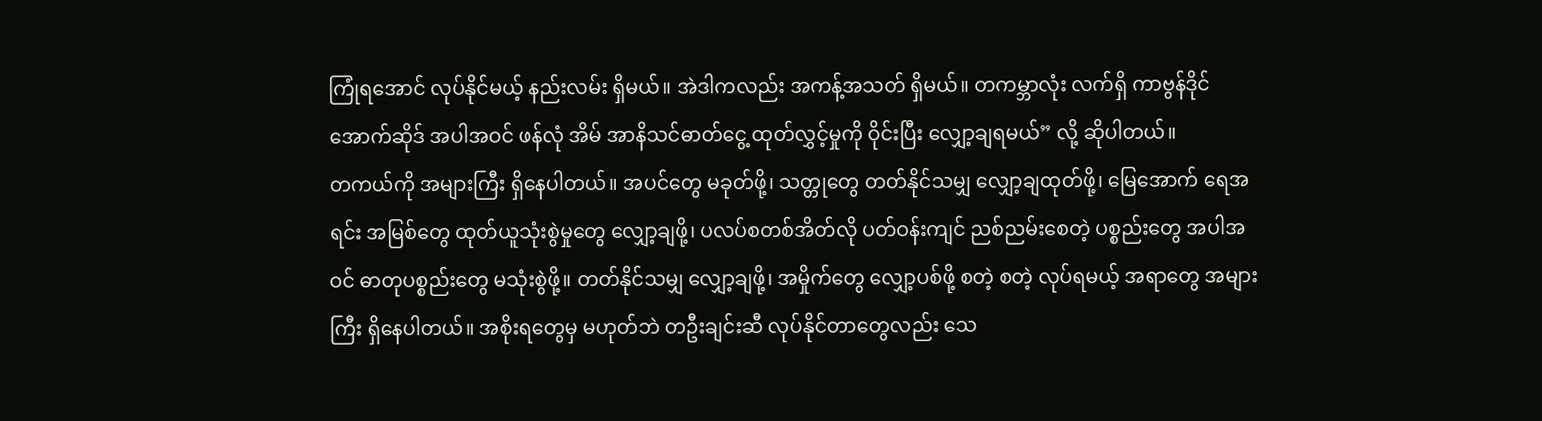ကြုံရအောင် လုပ်နိုင်မယ့် နည်းလမ်း ရှိမယ်။ အဲဒါကလည်း အကန့်အသတ် ရှိမယ်။ တကမ္ဘာလုံး လက်ရှိ ကာဗွန်ဒိုင်အောက်ဆိုဒ် အပါအဝင် ဖန်လုံ အိမ် အာနိသင်ဓာတ်ငွေ့ ထုတ်လွှင့်မှုကို ဝိုင်းပြီး လျှော့ချရမယ်” လို့ ဆိုပါတယ်။
တကယ်ကို အများကြီး ရှိနေပါတယ်။ အပင်တွေ မခုတ်ဖို့၊ သတ္တုတွေ တတ်နိုင်သမျှ လျှော့ချထုတ်ဖို့၊ မြေအောက် ရေအရင်း အမြစ်တွေ ထုတ်ယူသုံးစွဲမှုတွေ လျှော့ချဖို့၊ ပလပ်စတစ်အိတ်လို ပတ်ဝန်းကျင် ညစ်ညမ်းစေတဲ့ ပစ္စည်းတွေ အပါအဝင် ဓာတုပစ္စည်းတွေ မသုံးစွဲဖို့။ တတ်နိုင်သမျှ လျှော့ချဖို့၊ အမှိုက်တွေ လျှော့ပစ်ဖို့ စတဲ့ စတဲ့ လုပ်ရမယ့် အရာတွေ အများကြီး ရှိနေပါတယ်။ အစိုးရတွေမှ မဟုတ်ဘဲ တဦးချင်းဆီ လုပ်နိုင်တာတွေလည်း သေ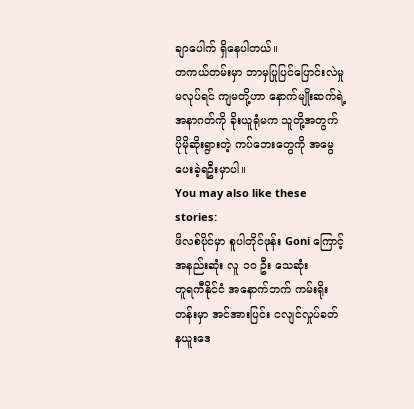ချာပေါက် ရှိနေပါတယ်။
တကယ်တမ်းမှာ ဘာမှပြုပြင်ပြောင်းလဲမှု မလုပ်ရင် ကျမတို့ဟာ နောက်မျိုးဆက်ရဲ့ အနာဂတ်ကို ခိုးယူရုံမက သူတို့အတွက် ပိုမိုဆိုးရွားတဲ့ ကပ်ဘေးတွေကို အမွေပေးခဲ့ရဦးမှာပါ။
You may also like these stories:
ဖိလစ်ပိုင်မှာ စူပါတိုင်ဖုန်း Goni ကြောင့် အနည်းဆုံး လူ ၁၀ ဦး သေဆုံး
တူရကီနိုင်ငံ အနောက်ဘက် ကမ်းရိုးတန်းမှာ အင်အားပြင်း ငလျင်လှုပ်ခတ်
နယူးဒေ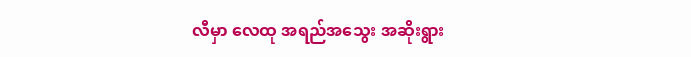လီမှာ လေထု အရည်အသွေး အဆိုးရွား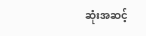ဆုံးအဆင့်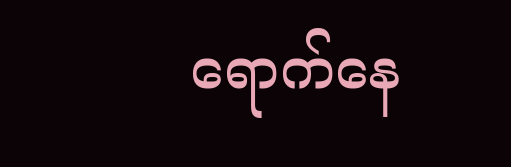ရောက်နေ